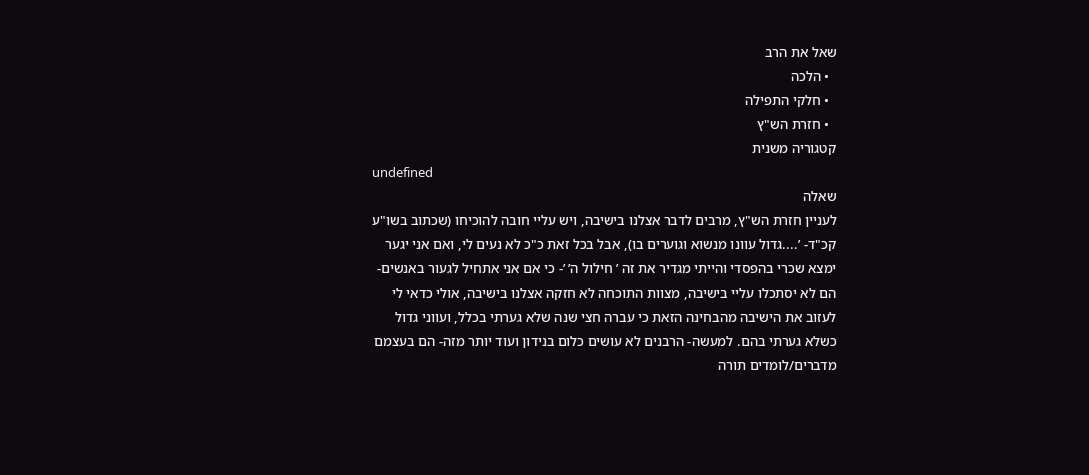שאל את הרב
  • הלכה
  • חלקי התפילה
  • חזרת הש"ץ
קטגוריה משנית
undefined
שאלה
לעניין חזרת הש"ץ, מרבים לדבר אצלנו בישיבה, ויש עליי חובה להוכיחו (שכתוב בשו"ע קכ"ד- ’....גדול עוונו מנשוא וגוערים בו), אבל בכל זאת כ"כ לא נעים לי, ואם אני יגער ימצא שכרי בהפסדי והייתי מגדיר את זה ’ חילול ה’ ’- כי אם אני אתחיל לגעור באנשים- הם לא יסתכלו עליי בישיבה, מצוות התוכחה לא חזקה אצלנו בישיבה, אולי כדאי לי לעזוב את הישיבה מהבחינה הזאת כי עברה חצי שנה שלא גערתי בכלל, ועווני גדול כשלא גערתי בהם. למעשה- הרבנים לא עושים כלום בנידון ועוד יותר מזה- הם בעצמם מדברים/לומדים תורה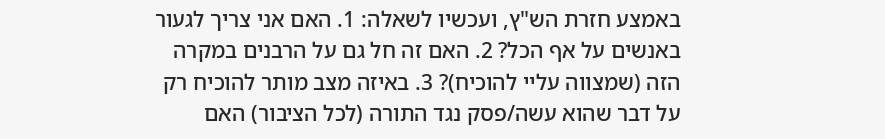באמצע חזרת הש"ץ, ועכשיו לשאלה: 1. האם אני צריך לגעור באנשים על אף הכל? 2. האם זה חל גם על הרבנים במקרה הזה (שמצווה עליי להוכיח)? 3. באיזה מצב מותר להוכיח רק על דבר שהוא עשה/פסק נגד התורה (לכל הציבור) האם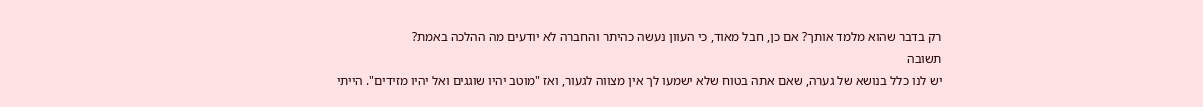רק בדבר שהוא מלמד אותך? אם כן, חבל מאוד, כי העוון נעשה כהיתר והחברה לא יודעים מה ההלכה באמת?
תשובה
יש לנו כלל בנושא של גערה, שאם אתה בטוח שלא ישמעו לך אין מצווה לגעור, ואז "מוטב יהיו שוגגים ואל יהיו מזידים". הייתי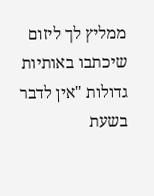ממליץ לך ליזום שיכתבו באותיות גדולות "אין לדבר בשעת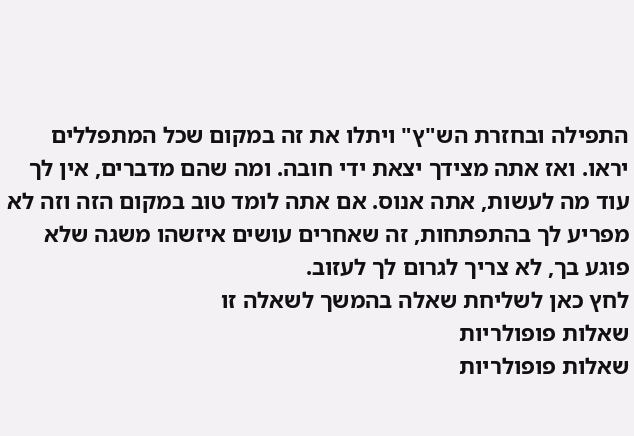התפילה ובחזרת הש"ץ" ויתלו את זה במקום שכל המתפללים יראו. ואז אתה מצידך יצאת ידי חובה. ומה שהם מדברים, אין לך עוד מה לעשות, אתה אנוס. אם אתה לומד טוב במקום הזה וזה לא מפריע לך בהתפתחות, זה שאחרים עושים איזשהו משגה שלא פוגע בך, לא צריך לגרום לך לעזוב.
לחץ כאן לשליחת שאלה בהמשך לשאלה זו
שאלות פופולריות
שאלות פופולריות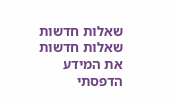שאלות חדשות
שאלות חדשות
את המידע הדפסתי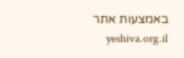באמצעות אתר yeshiva.org.il